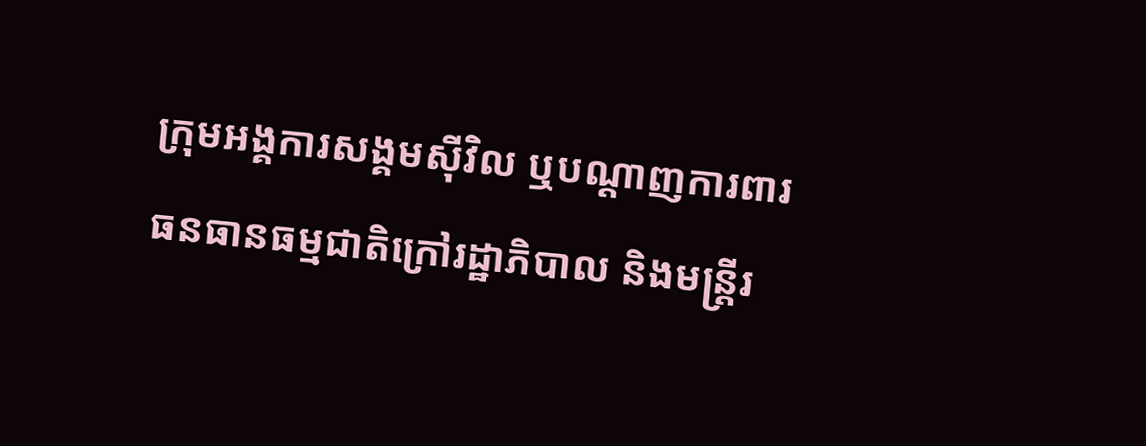ក្រុមអង្គការសង្គមស៊ីវិល ឬបណ្ដាញការពារធនធានធម្មជាតិក្រៅរដ្ឋាភិបាល និងមន្ត្រីរ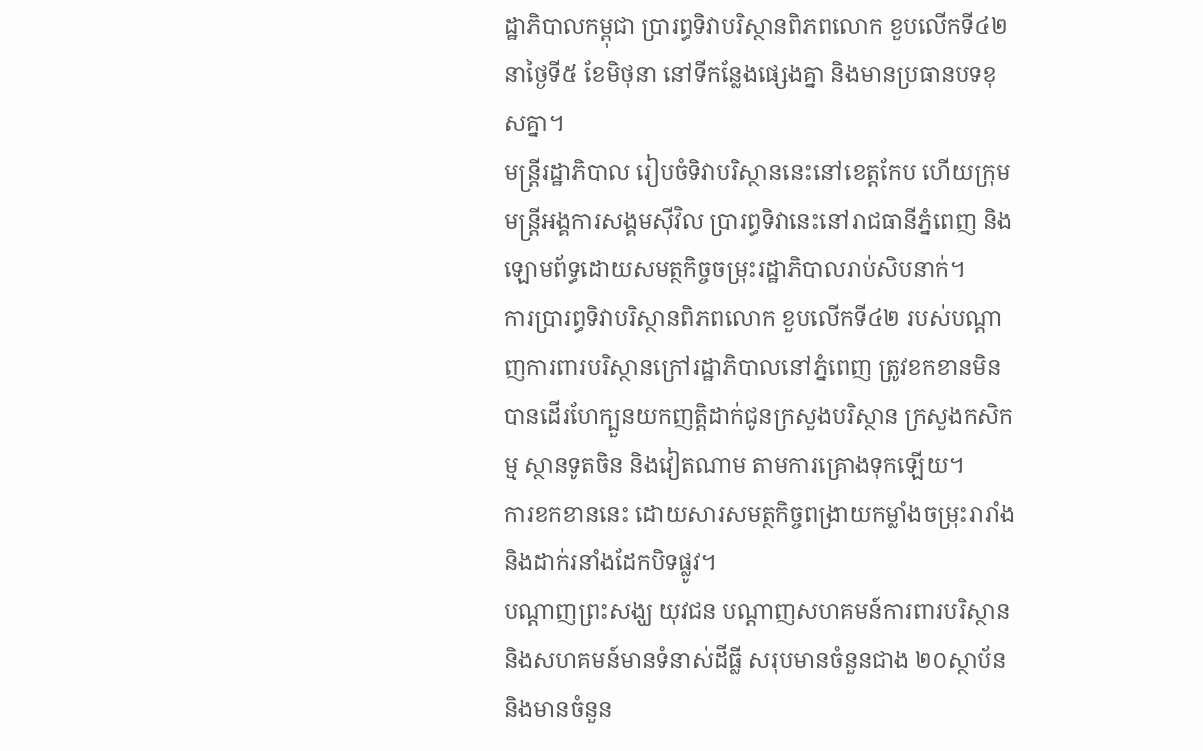ដ្ឋាភិបាលកម្ពុជា ប្រារព្ធទិវាបរិស្ថានពិភពលោក ខួបលើកទី៤២ នាថ្ងៃទី៥ ខែមិថុនា នៅទីកន្លែងផ្សេងគ្នា និងមានប្រធានបទខុសគ្នា។
មន្ត្រីរដ្ឋាភិបាល រៀបចំទិវាបរិស្ថាននេះនៅខេត្តកែប ហើយក្រុមមន្ត្រីអង្គការសង្គមស៊ីវិល ប្រារព្ធទិវានេះនៅរាជធានីភ្នំពេញ និងឡោមព័ទ្ធដោយសមត្ថកិច្ចចម្រុះរដ្ឋាភិបាលរាប់សិបនាក់។
ការប្រារព្ធទិវាបរិស្ថានពិភពលោក ខួបលើកទី៤២ របស់បណ្ដាញការពារបរិស្ថានក្រៅរដ្ឋាភិបាលនៅភ្នំពេញ ត្រូវខកខានមិនបានដើរហែក្បួនយកញត្តិដាក់ជូនក្រសួងបរិស្ថាន ក្រសួងកសិកម្ម ស្ថានទូតចិន និងវៀតណាម តាមការគ្រោងទុកឡើយ។
ការខកខាននេះ ដោយសារសមត្ថកិច្ចពង្រាយកម្លាំងចម្រុះរារាំង និងដាក់រនាំងដែកបិទផ្លូវ។
បណ្ដាញព្រះសង្ឃ យុវជន បណ្ដាញសហគមន៍ការពារបរិស្ថាន និងសហគមន៍មានទំនាស់ដីធ្លី សរុបមានចំនួនជាង ២០ស្ថាប័ន និងមានចំនួន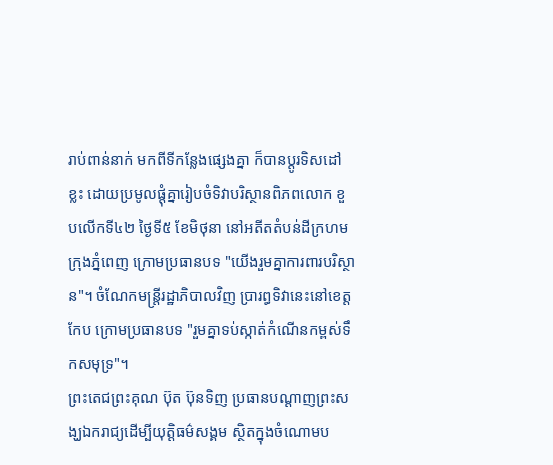រាប់ពាន់នាក់ មកពីទីកន្លែងផ្សេងគ្នា ក៏បានប្ដូរទិសដៅខ្លះ ដោយប្រមូលផ្តុំគ្នារៀបចំទិវាបរិស្ថានពិភពលោក ខួបលើកទី៤២ ថ្ងៃទី៥ ខែមិថុនា នៅអតីតតំបន់ដីក្រហមក្រុងភ្នំពេញ ក្រោមប្រធានបទ "យើងរួមគ្នាការពារបរិស្ថាន"។ ចំណែកមន្ត្រីរដ្ឋាភិបាលវិញ ប្រារព្ធទិវានេះនៅខេត្តកែប ក្រោមប្រធានបទ "រួមគ្នាទប់ស្កាត់កំណើនកម្ពស់ទឹកសមុទ្រ"។
ព្រះតេជព្រះគុណ ប៊ុត ប៊ុនទិញ ប្រធានបណ្ដាញព្រះសង្ឃឯករាជ្យដើម្បីយុត្តិធម៌សង្គម ស្ថិតក្នុងចំណោមប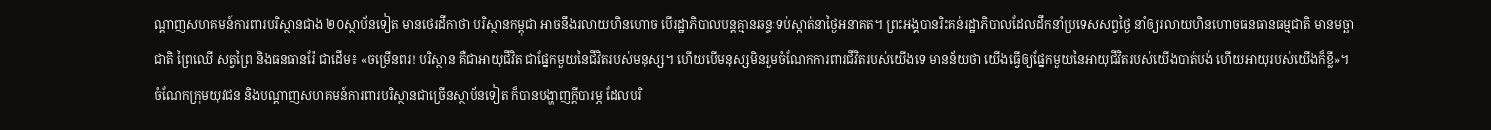ណ្ដាញសហគមន៍ការពារបរិស្ថានជាង ២០ស្ថាប័នទៀត មានថេរដីកាថា បរិស្ថានកម្ពុជា អាចនឹងរលាយហិនហោច បើរដ្ឋាភិបាលបន្តគ្មានឆន្ទៈទប់ស្កាត់នាថ្ងៃអនាគត។ ព្រះអង្គបានរិះគន់រដ្ឋាភិបាលដែលដឹកនាំប្រទេសសព្វថ្ងៃ នាំឲ្យរលាយហិនហោចធនធានធម្មជាតិ មានមច្ឆាជាតិ ព្រៃឈើ សត្វព្រៃ និងធនធានរ៉ែ ជាដើម៖ «ចម្រើនពរ! បរិស្ថាន គឺជាអាយុជីវិត ជាផ្នែកមួយនៃជីវិតរបស់មនុស្ស។ ហើយបើមនុស្សមិនរួមចំណែកការពារជីវិតរបស់យើងទេ មានន័យថា យើងធ្វើឲ្យផ្នែកមួយនៃអាយុជីវិតរបស់យើងបាត់បង់ ហើយអាយុរបស់យើងក៏ខ្លី»។
ចំណែកក្រុមយុវជន និងបណ្ដាញសហគមន៍ការពារបរិស្ថានជាច្រើនស្ថាប័នទៀត ក៏បានបង្ហាញក្តីបារម្ភ ដែលបរិ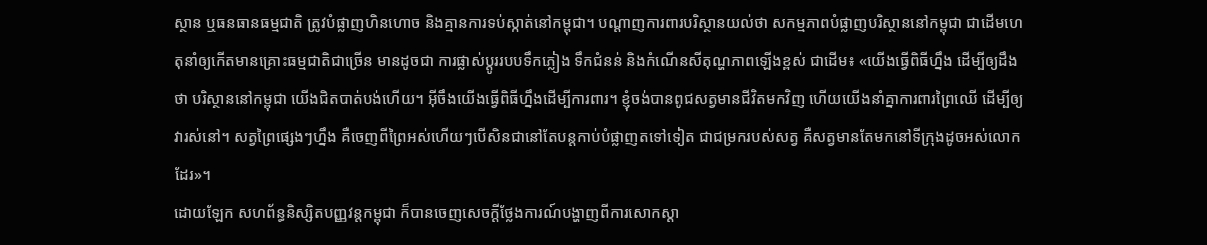ស្ថាន ឬធនធានធម្មជាតិ ត្រូវបំផ្លាញហិនហោច និងគ្មានការទប់ស្កាត់នៅកម្ពុជា។ បណ្ដាញការពារបរិស្ថានយល់ថា សកម្មភាពបំផ្លាញបរិស្ថាននៅកម្ពុជា ជាដើមហេតុនាំឲ្យកើតមានគ្រោះធម្មជាតិជាច្រើន មានដូចជា ការផ្លាស់ប្ដូររបបទឹកភ្លៀង ទឹកជំនន់ និងកំណើនសីតុណ្ហភាពឡើងខ្ពស់ ជាដើម៖ «យើងធ្វើពិធីហ្នឹង ដើម្បីឲ្យដឹងថា បរិស្ថាននៅកម្ពុជា យើងជិតបាត់បង់ហើយ។ អ៊ីចឹងយើងធ្វើពិធីហ្នឹងដើម្បីការពារ។ ខ្ញុំចង់បានពូជសត្វមានជីវិតមកវិញ ហើយយើងនាំគ្នាការពារព្រៃឈើ ដើម្បីឲ្យវារស់នៅ។ សត្វព្រៃផ្សេងៗហ្នឹង គឺចេញពីព្រៃអស់ហើយៗបើសិនជានៅតែបន្តកាប់បំផ្លាញតទៅទៀត ជាជម្រករបស់សត្វ គឺសត្វមានតែមកនៅទីក្រុងដូចអស់លោកដែរ»។
ដោយឡែក សហព័ន្ធនិស្សិតបញ្ញវន្តកម្ពុជា ក៏បានចេញសេចក្តីថ្លែងការណ៍បង្ហាញពីការសោកស្ដា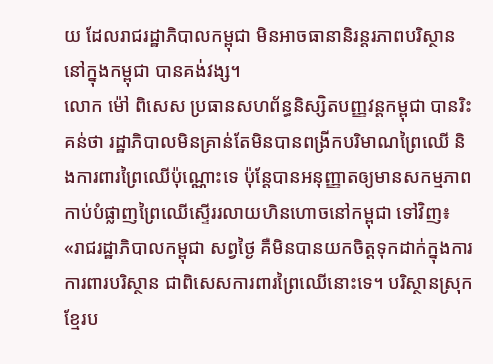យ ដែលរាជរដ្ឋាភិបាលកម្ពុជា មិនអាចធានានិរន្តរភាពបរិស្ថាននៅក្នុងកម្ពុជា បានគង់វង្ស។
លោក ម៉ៅ ពិសេស ប្រធានសហព័ន្ធនិស្សិតបញ្ញវន្តកម្ពុជា បានរិះគន់ថា រដ្ឋាភិបាលមិនគ្រាន់តែមិនបានពង្រីកបរិមាណព្រៃឈើ និងការពារព្រៃឈើប៉ុណ្ណោះទេ ប៉ុន្តែបានអនុញ្ញាតឲ្យមានសកម្មភាពកាប់បំផ្លាញព្រៃឈើស្ទើររលាយហិនហោចនៅកម្ពុជា ទៅវិញ៖ «រាជរដ្ឋាភិបាលកម្ពុជា សព្វថ្ងៃ គឺមិនបានយកចិត្តទុកដាក់ក្នុងការការពារបរិស្ថាន ជាពិសេសការពារព្រៃឈើនោះទេ។ បរិស្ថានស្រុកខ្មែរប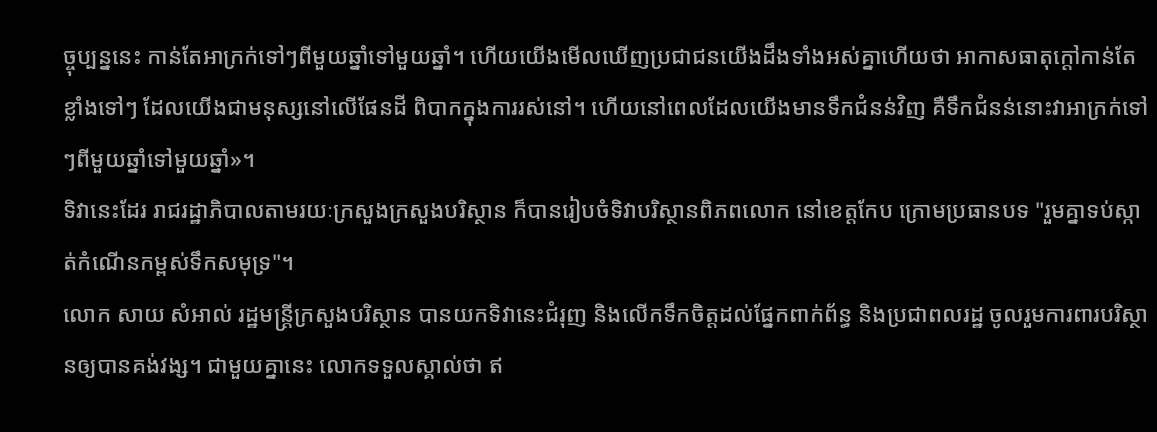ច្ចុប្បន្ននេះ កាន់តែអាក្រក់ទៅៗពីមួយឆ្នាំទៅមួយឆ្នាំ។ ហើយយើងមើលឃើញប្រជាជនយើងដឹងទាំងអស់គ្នាហើយថា អាកាសធាតុក្តៅកាន់តែខ្លាំងទៅៗ ដែលយើងជាមនុស្សនៅលើផែនដី ពិបាកក្នុងការរស់នៅ។ ហើយនៅពេលដែលយើងមានទឹកជំនន់វិញ គឺទឹកជំនន់នោះវាអាក្រក់ទៅៗពីមួយឆ្នាំទៅមួយឆ្នាំ»។
ទិវានេះដែរ រាជរដ្ឋាភិបាលតាមរយៈក្រសួងក្រសួងបរិស្ថាន ក៏បានរៀបចំទិវាបរិស្ថានពិភពលោក នៅខេត្តកែប ក្រោមប្រធានបទ "រួមគ្នាទប់ស្កាត់កំណើនកម្ពស់ទឹកសមុទ្រ"។
លោក សាយ សំអាល់ រដ្ឋមន្ត្រីក្រសួងបរិស្ថាន បានយកទិវានេះជំរុញ និងលើកទឹកចិត្តដល់ផ្នែកពាក់ព័ន្ធ និងប្រជាពលរដ្ឋ ចូលរួមការពារបរិស្ថានឲ្យបានគង់វង្ស។ ជាមួយគ្នានេះ លោកទទួលស្គាល់ថា ឥ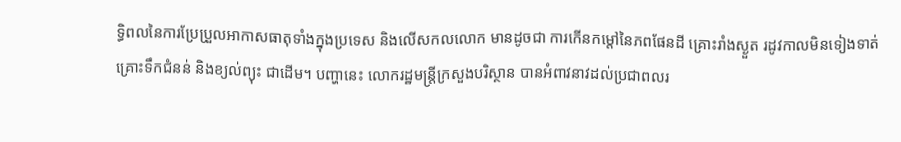ទ្ធិពលនៃការប្រែប្រួលអាកាសធាតុទាំងក្នុងប្រទេស និងលើសកលលោក មានដូចជា ការកើនកម្ដៅនៃភពផែនដី គ្រោះរាំងស្ងួត រដូវកាលមិនទៀងទាត់ គ្រោះទឹកជំនន់ និងខ្យល់ព្យុះ ជាដើម។ បញ្ហានេះ លោករដ្ឋមន្ត្រីក្រសួងបរិស្ថាន បានអំពាវនាវដល់ប្រជាពលរ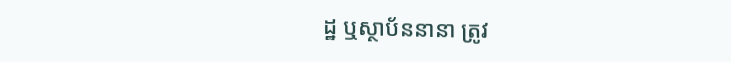ដ្ឋ ឬស្ថាប័ននានា ត្រូវ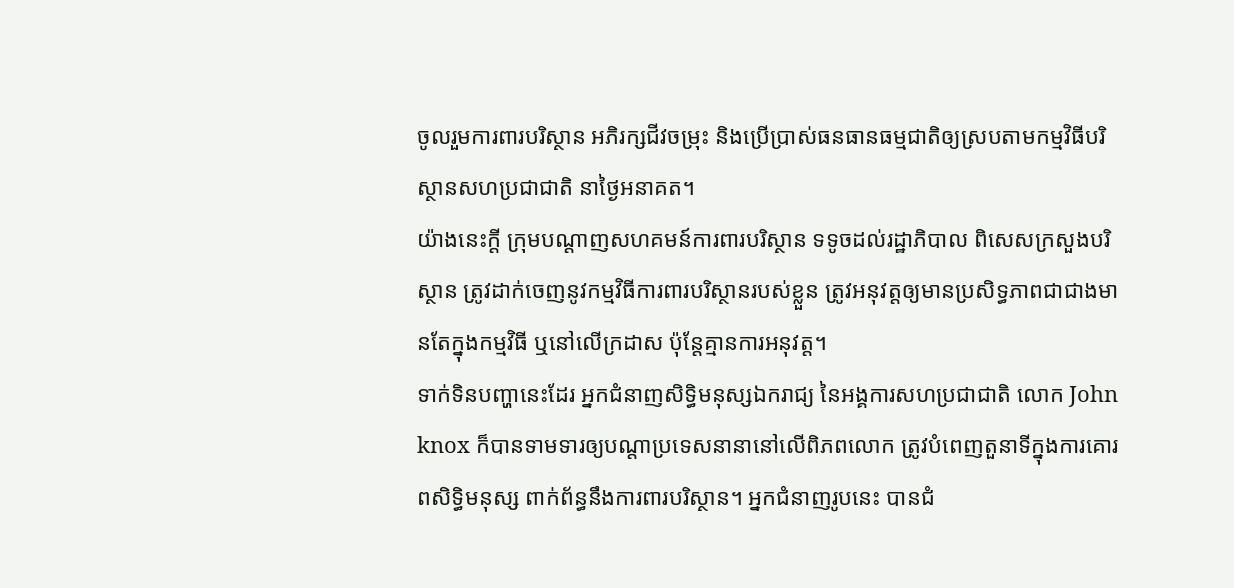ចូលរួមការពារបរិស្ថាន អភិរក្សជីវចម្រុះ និងប្រើប្រាស់ធនធានធម្មជាតិឲ្យស្របតាមកម្មវិធីបរិស្ថានសហប្រជាជាតិ នាថ្ងៃអនាគត។
យ៉ាងនេះក្តី ក្រុមបណ្ដាញសហគមន៍ការពារបរិស្ថាន ទទូចដល់រដ្ឋាភិបាល ពិសេសក្រសួងបរិស្ថាន ត្រូវដាក់ចេញនូវកម្មវិធីការពារបរិស្ថានរបស់ខ្លួន ត្រូវអនុវត្តឲ្យមានប្រសិទ្ធភាពជាជាងមានតែក្នុងកម្មវិធី ឬនៅលើក្រដាស ប៉ុន្តែគ្មានការអនុវត្ត។
ទាក់ទិនបញ្ហានេះដែរ អ្នកជំនាញសិទ្ធិមនុស្សឯករាជ្យ នៃអង្គការសហប្រជាជាតិ លោក John knox ក៏បានទាមទារឲ្យបណ្ដាប្រទេសនានានៅលើពិភពលោក ត្រូវបំពេញតួនាទីក្នុងការគោរពសិទ្ធិមនុស្ស ពាក់ព័ន្ធនឹងការពារបរិស្ថាន។ អ្នកជំនាញរូបនេះ បានជំ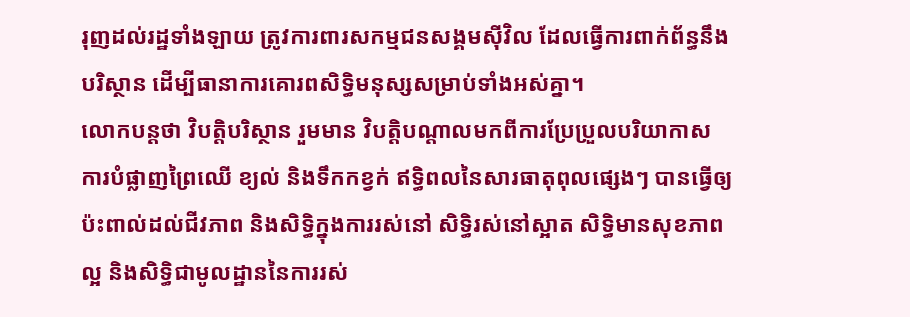រុញដល់រដ្ឋទាំងឡាយ ត្រូវការពារសកម្មជនសង្គមស៊ីវិល ដែលធ្វើការពាក់ព័ន្ធនឹងបរិស្ថាន ដើម្បីធានាការគោរពសិទ្ធិមនុស្សសម្រាប់ទាំងអស់គ្នា។
លោកបន្តថា វិបត្តិបរិស្ថាន រួមមាន វិបត្តិបណ្ដាលមកពីការប្រែប្រួលបរិយាកាស ការបំផ្លាញព្រៃឈើ ខ្យល់ និងទឹកកខ្វក់ ឥទ្ធិពលនៃសារធាតុពុលផ្សេងៗ បានធ្វើឲ្យប៉ះពាល់ដល់ជីវភាព និងសិទ្ធិក្នុងការរស់នៅ សិទ្ធិរស់នៅស្អាត សិទ្ធិមានសុខភាពល្អ និងសិទ្ធិជាមូលដ្ឋាននៃការរស់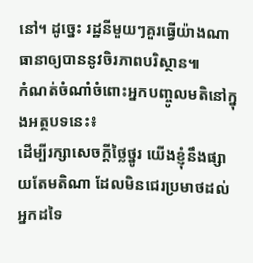នៅ។ ដូច្នេះ រដ្ឋនីមួយៗគួរធ្វើយ៉ាងណាធានាឲ្យបាននូវចិរភាពបរិស្ថាន៕
កំណត់ចំណាំចំពោះអ្នកបញ្ចូលមតិនៅក្នុងអត្ថបទនេះ៖
ដើម្បីរក្សាសេចក្ដីថ្លៃថ្នូរ យើងខ្ញុំនឹងផ្សាយតែមតិណា ដែលមិនជេរប្រមាថដល់អ្នកដទៃ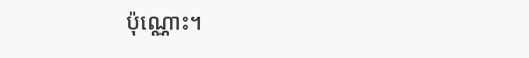ប៉ុណ្ណោះ។